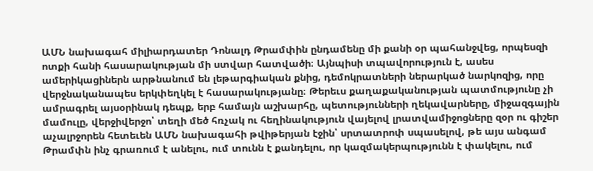ԱՄՆ նախագահ միլիարդատեր Դոնալդ Թրամփին ընդամենը մի քանի օր պահանջվեց, որպեսզի ոտքի հանի հասարակության մի ստվար հատվածի։ Այնպիսի տպավորություն է, ասես ամերիկացիներն արթնանում են լեթարգիական քնից, դեմոկրատների ներարկած նարկոզից, որը վերջնականապես երկփեղկել է հասարակությանը։ Թերեւս քաղաքականության պատմությունը չի ամրագրել այսօրինակ դեպք, երբ համայն աշխարհը, պետությունների ղեկավարները, միջազգային մամուլը, վերջիվերջո՝ տեղի մեծ հռչակ ու հեղինակություն վայելով լրատվամիջոցները զօր ու գիշեր աչալրջորեն հետեւեն ԱՄՆ նախագահի թվիթերյան էջին՝ սրտատրոփ սպասելով, թե այս անգամ Թրամփն ինչ գրառում է անելու, ում տունն է քանդելու, որ կազմակերպությունն է փակելու, ում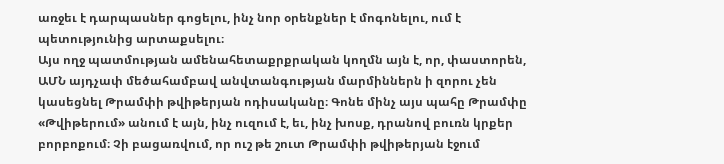առջեւ է դարպասներ գոցելու, ինչ նոր օրենքներ է մոգոնելու, ում է պետությունից արտաքսելու։
Այս ողջ պատմության ամենահետաքրքրական կողմն այն է, որ, փաստորեն, ԱՄՆ այդչափ մեծահամբավ անվտանգության մարմիններն ի զորու չեն կասեցնել Թրամփի թվիթերյան ոդիսականը։ Գոնե մինչ այս պահը Թրամփը «Թվիթերում» անում է այն, ինչ ուզում է, եւ, ինչ խոսք, դրանով բուռն կրքեր բորբոքում։ Չի բացառվում, որ ուշ թե շուտ Թրամփի թվիթերյան էջում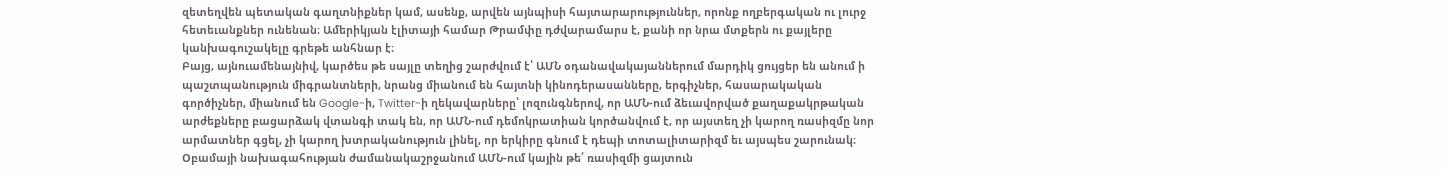զետեղվեն պետական գաղտնիքներ կամ, ասենք, արվեն այնպիսի հայտարարություններ, որոնք ողբերգական ու լուրջ հետեւանքներ ունենան։ Ամերիկյան էլիտայի համար Թրամփը դժվարամարս է, քանի որ նրա մտքերն ու քայլերը կանխագուշակելը գրեթե անհնար է։
Բայց, այնուամենայնիվ, կարծես թե սայլը տեղից շարժվում է՝ ԱՄՆ օդանավակայաններում մարդիկ ցույցեր են անում ի պաշտպանություն միգրանտների, նրանց միանում են հայտնի կինոդերասանները, երգիչներ, հասարակական գործիչներ, միանում են Google-ի, Twitter-ի ղեկավարները՝ լոզունգներով, որ ԱՄՆ-ում ձեւավորված քաղաքակրթական արժեքները բացարձակ վտանգի տակ են, որ ԱՄՆ-ում դեմոկրատիան կործանվում է, որ այստեղ չի կարող ռասիզմը նոր արմատներ գցել, չի կարող խտրականություն լինել, որ երկիրը գնում է դեպի տոտալիտարիզմ եւ այսպես շարունակ։
Օբամայի նախագահության ժամանակաշրջանում ԱՄՆ-ում կային թե՛ ռասիզմի ցայտուն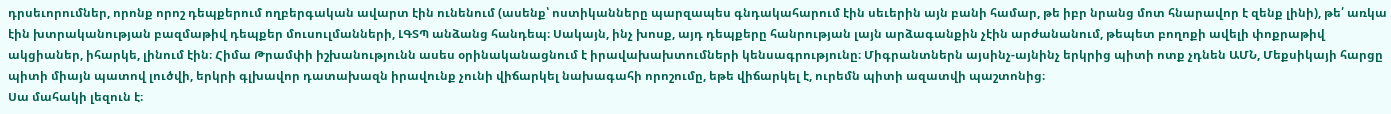դրսեւորումներ, որոնք որոշ դեպքերում ողբերգական ավարտ էին ունենում (ասենք՝ ոստիկանները պարզապես գնդակահարում էին սեւերին այն բանի համար, թե իբր նրանց մոտ հնարավոր է զենք լինի), թե՛ առկա էին խտրականության բազմաթիվ դեպքեր մուսուլմանների, ԼԳՏՊ անձանց հանդեպ։ Սակայն, ինչ խոսք, այդ դեպքերը հանրության լայն արձագանքին չէին արժանանում, թեպետ բողոքի ավելի փոքրաթիվ ակցիաներ, իհարկե, լինում էին։ Հիմա Թրամփի իշխանությունն ասես օրինականացնում է իրավախախտումների կենսագրությունը։ Միգրանտներն այսինչ-այնինչ երկրից պիտի ոտք չդնեն ԱՄՆ, Մեքսիկայի հարցը պիտի միայն պատով լուծվի, երկրի գլխավոր դատախազն իրավունք չունի վիճարկել նախագահի որոշումը, եթե վիճարկել է, ուրեմն պիտի ազատվի պաշտոնից։
Սա մահակի լեզուն է։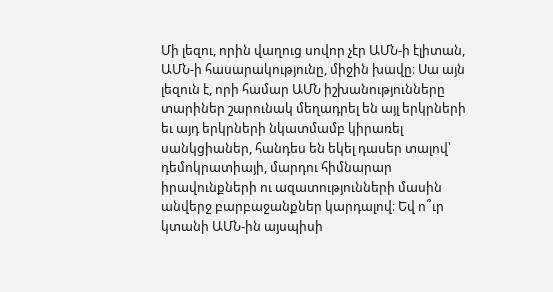Մի լեզու, որին վաղուց սովոր չէր ԱՄՆ-ի էլիտան, ԱՄՆ-ի հասարակությունը, միջին խավը։ Սա այն լեզուն է, որի համար ԱՄՆ իշխանությունները տարիներ շարունակ մեղադրել են այլ երկրների եւ այդ երկրների նկատմամբ կիրառել սանկցիաներ, հանդես են եկել դասեր տալով՝ դեմոկրատիայի, մարդու հիմնարար իրավունքների ու ազատությունների մասին անվերջ բարբաջանքներ կարդալով։ Եվ ո՞ւր կտանի ԱՄՆ-ին այսպիսի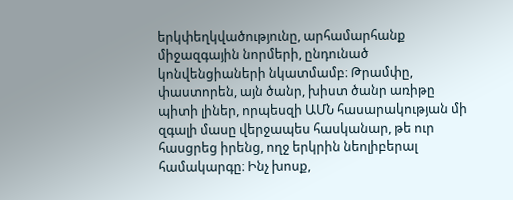երկփեղկվածությունը, արհամարհանք միջազգային նորմերի, ընդունած կոնվենցիաների նկատմամբ։ Թրամփը, փաստորեն, այն ծանր, խիստ ծանր առիթը պիտի լիներ, որպեսզի ԱՄՆ հասարակության մի զգալի մասը վերջապես հասկանար, թե ուր հասցրեց իրենց, ողջ երկրին նեոլիբերալ համակարգը։ Ինչ խոսք,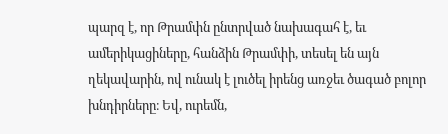պարզ է, որ Թրամփն ընտրված նախագահ է, եւ ամերիկացիները, հանձին Թրամփի, տեսել են այն ղեկավարին, ով ունակ է լուծել իրենց առջեւ ծագած բոլոր խնդիրները։ Եվ, ուրեմն,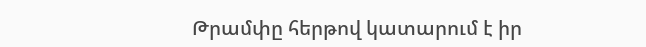Թրամփը հերթով կատարում է իր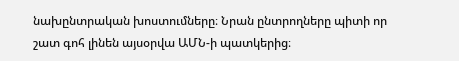նախընտրական խոստումները։ Նրան ընտրողները պիտի որ շատ գոհ լինեն այսօրվա ԱՄՆ-ի պատկերից։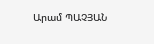Արամ ՊԱՉՅԱՆ